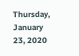Thursday, January 23, 2020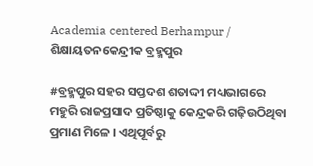Academia centered Berhampur / ଶିକ୍ଷାୟତନକେନ୍ଦ୍ରୀକ ବ୍ରହ୍ମପୁର

#ବ୍ରହ୍ମପୁର ସହର ସପ୍ତଦଶ ଶତାଦ୍ଦୀ ମଧ୍ୟଭାଗରେ ମହୁରି ରାଜପ୍ରସାଦ ପ୍ରତିଷ୍ଠାକୁ କେନ୍ଦ୍ରକରି ଗଢ଼ିଉଠିଥିବା ପ୍ରମାଣ ମିଳେ । ଏଥିପୂର୍ବରୁ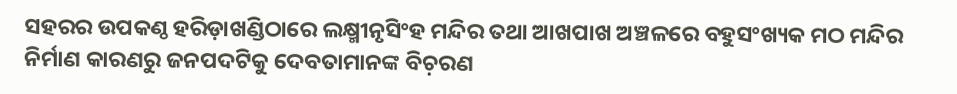ସହରର ଉପକଣ୍ଠ ହରିଡ଼ାଖଣ୍ଡିଠାରେ ଲକ୍ଷ୍ମୀନୃସିଂହ ମନ୍ଦିର ତଥା ଆଖପାଖ ଅଞ୍ଚଳରେ ବହୁସଂଖ୍ୟକ ମଠ ମନ୍ଦିର ନିର୍ମାଣ କାରଣରୁ ଜନପଦଟିକୁ ଦେବତାମାନଙ୍କ ବିଚ଼ରଣ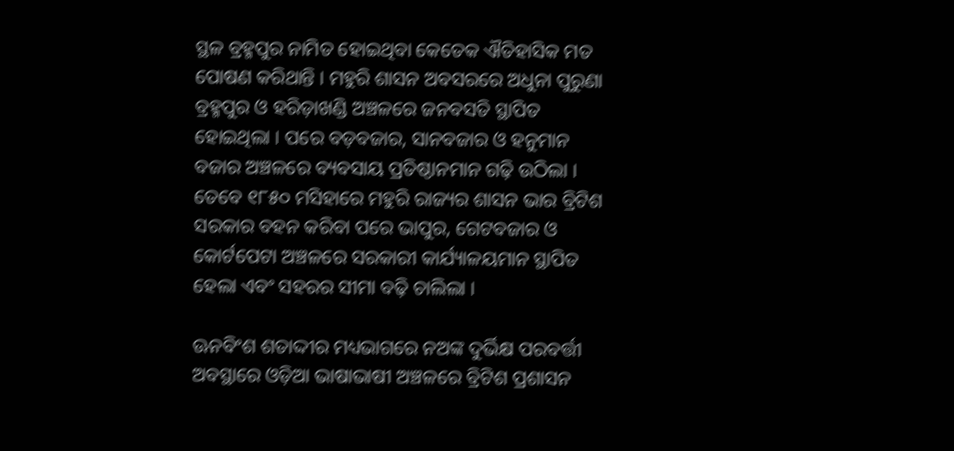ସ୍ଥଳ ବ୍ରହ୍ମପୁର ନାମିତ ହୋଇଥିବା କେତେକ ଐତିହାସିକ ମତ ପୋଷଣ କରିଥାନ୍ତି । ମହୁରି ଶାସନ ଅବସରରେ ଅଧୁନା ପୁରୁଣା ବ୍ରହ୍ମପୁର ଓ ହରିଡ଼ାଖଣ୍ଡି ଅଞ୍ଚଳରେ ଜନବସତି ସ୍ଥାପିତ ହୋଇଥିଲା । ପରେ ବଡ଼ବଜାର, ସାନବଜାର ଓ ହନୁମାନ ବଜାର ଅଞ୍ଚଳରେ ବ୍ୟବସାୟ ପ୍ରତିଷ୍ଠାନମାନ ଗଢ଼ି ଉଠିଲା । ତେବେ ୧୮୫୦ ମସିହାରେ ମହୁରି ରାଜ୍ୟର ଶାସନ ଭାର ବ୍ରିଟିଶ ସରକାର ବହନ କରିବା ପରେ ଭାପୁର, ଗେଟବଜାର ଓ କୋର୍ଟପେଟା ଅଞ୍ଚଳରେ ସରକାରୀ କାର୍ଯ୍ୟାଳୟମାନ ସ୍ଥାପିତ ହେଲା ଏବଂ ସହରର ସୀମା ବଢ଼ି ଚାଲିଲା ।

ଊନବିଂଶ ଶତାଦ୍ଦୀର ମଧ୍ୟଭାଗରେ ନଅଙ୍କ ଦୁର୍ଭିକ୍ଷ ପରବର୍ତ୍ତୀ ଅବସ୍ଥାରେ ଓଡ଼ିଆ ଭାଷାଭାଷୀ ଅଞ୍ଚଳରେ ବ୍ରିଟିଶ ପ୍ରଶାସନ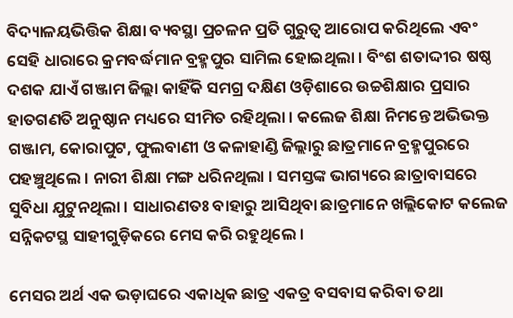ବିଦ୍ୟାଳୟଭିତ୍ତିକ ଶିକ୍ଷା ବ୍ୟବସ୍ଥା ପ୍ରଚଳନ ପ୍ରତି ଗୁରୁତ୍ୱ ଆରୋପ କରିଥିଲେ ଏବଂ ସେହି ଧାରାରେ କ୍ରମବର୍ଦ୍ଧମାନ ବ୍ରହ୍ମପୁର ସାମିଲ ହୋଇଥିଲା । ବିଂଶ ଶତାଦ୍ଦୀର ଷଷ୍ଠ ଦଶକ ଯାଏଁ ଗଞ୍ଜାମ ଜିଲ୍ଲା କାହିଁକି ସମଗ୍ର ଦକ୍ଷିଣ ଓଡ଼ିଶାରେ ଉଚ୍ଚଶିକ୍ଷାର ପ୍ରସାର ହାତଗଣତି ଅନୁଷ୍ଠାନ ମଧ୍ୟରେ ସୀମିତ ରହିଥିଲା । କଲେଜ ଶିକ୍ଷା ନିମନ୍ତେ ଅଭିଭକ୍ତ ଗଞ୍ଜାମ, କୋରାପୁଟ, ଫୁଲବାଣୀ ଓ କଳାହାଣ୍ଡି ଜିଲ୍ଲାରୁ ଛାତ୍ରମାନେ ବ୍ରହ୍ମପୁରରେ ପହଞ୍ଚୁଥିଲେ । ନାରୀ ଶିକ୍ଷା ମଙ୍ଗ ଧରିନଥିଲା । ସମସ୍ତଙ୍କ ଭାଗ୍ୟରେ ଛାତ୍ରାବାସରେ ସୁବିଧା ଯୁଟୁନଥିଲା । ସାଧାରଣତଃ ବାହାରୁ ଆସିଥିବା ଛାତ୍ରମାନେ ଖଲ୍ଲିକୋଟ କଲେଜ ସନ୍ନିକଟସ୍ଥ ସାହୀଗୁଡ଼ିକରେ ମେସ କରି ରହୁଥିଲେ ।

ମେସର ଅର୍ଥ ଏକ ଭଡ଼ାଘରେ ଏକାଧିକ ଛାତ୍ର ଏକତ୍ର ବସବାସ କରିବା ତଥା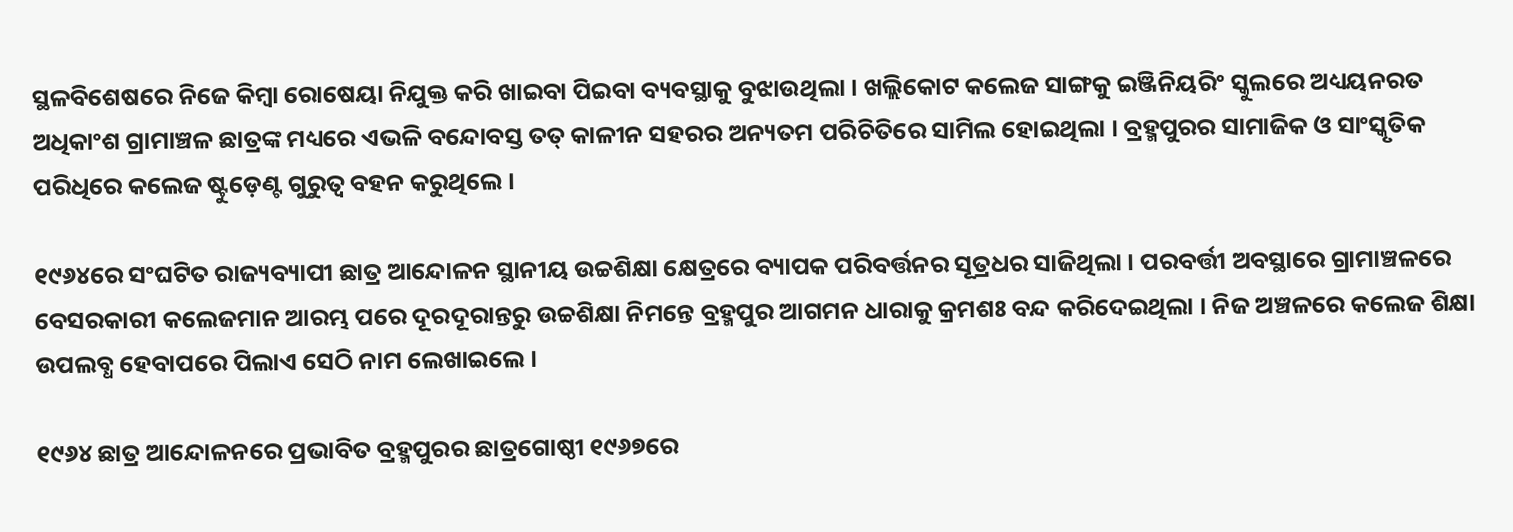ସ୍ଥଳବିଶେଷରେ ନିଜେ କିମ୍ୱା ରୋଷେୟା ନିଯୁକ୍ତ କରି ଖାଇବା ପିଇବା ବ୍ୟବସ୍ଥାକୁ ବୁଝାଉଥିଲା । ଖଲ୍ଲିକୋଟ କଲେଜ ସାଙ୍ଗକୁ ଇଞ୍ଜିନିୟରିଂ ସ୍କୁଲରେ ଅଧ୍ୟୟନରତ ଅଧିକାଂଶ ଗ୍ରାମାଞ୍ଚଳ ଛାତ୍ରଙ୍କ ମଧ୍ୟରେ ଏଭଳି ବନ୍ଦୋବସ୍ତ ତତ୍ କାଳୀନ ସହରର ଅନ୍ୟତମ ପରିଚିତିରେ ସାମିଲ ହୋଇଥିଲା । ବ୍ରହ୍ମପୁରର ସାମାଜିକ ଓ ସାଂସ୍କୃତିକ ପରିଧିରେ କଲେଜ ଷ୍ଟୁଡ଼େଣ୍ଟ ଗୁରୁତ୍ୱ ବହନ କରୁଥିଲେ ।

୧୯୬୪ରେ ସଂଘଟିତ ରାଜ୍ୟବ୍ୟାପୀ ଛାତ୍ର ଆନ୍ଦୋଳନ ସ୍ଥାନୀୟ ଉଚ୍ଚଶିକ୍ଷା କ୍ଷେତ୍ରରେ ବ୍ୟାପକ ପରିବର୍ତ୍ତନର ସୂତ୍ରଧର ସାଜିଥିଲା । ପରବର୍ତ୍ତୀ ଅବସ୍ଥାରେ ଗ୍ରାମାଞ୍ଚଳରେ ବେସରକାରୀ କଲେଜମାନ ଆରମ୍ଭ ପରେ ଦୂରଦୂରାନ୍ତରୁ ଉଚ୍ଚଶିକ୍ଷା ନିମନ୍ତେ ବ୍ରହ୍ମପୁର ଆଗମନ ଧାରାକୁ କ୍ରମଶଃ ବନ୍ଦ କରିଦେଇଥିଲା । ନିଜ ଅଞ୍ଚଳରେ କଲେଜ ଶିକ୍ଷା ଉପଲବ୍ଧ ହେବାପରେ ପିଲାଏ ସେଠି ନାମ ଲେଖାଇଲେ ।

୧୯୬୪ ଛାତ୍ର ଆନ୍ଦୋଳନରେ ପ୍ରଭାବିତ ବ୍ରହ୍ମପୁରର ଛାତ୍ରଗୋଷ୍ଠୀ ୧୯୬୭ରେ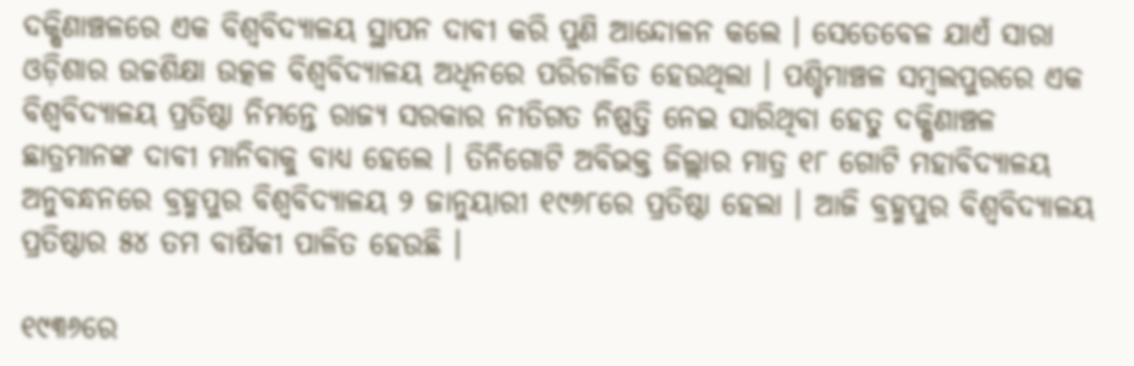ଦକ୍ଷିଣାଞ୍ଚଳରେ ଏକ ବିଶ୍ୱବିଦ୍ୟାଳୟ ସ୍ଥାପନ ଦାବୀ କରି ପୁଣି ଆନ୍ଦୋଳନ କଲେ । ସେତେବେଳ ଯାଏଁ ସାରା ଓଡ଼ିଶାର ଉଚ୍ଚଶିକ୍ଷା ଉତ୍କଳ ବିଶ୍ୱବିଦ୍ୟାଳୟ ଅଧିନରେ ପରିଚାଳିତ ହେଉଥିଲା । ପଶ୍ଚିମାଞ୍ଚଳ ସମ୍ୱଲପୁରରେ ଏକ ବିଶ୍ୱବିଦ୍ୟାଳୟ ପ୍ରତିଷ୍ଠା ନିମନ୍ତେ ରାଜ୍ୟ ସରକାର ନୀତିଗତ ନିଷ୍ପତ୍ତି ନେଇ ସାରିଥିବା ହେତୁ ଦକ୍ଷିଣାଞ୍ଚଳ ଛାତ୍ରମାନଙ୍କ ଦାବୀ ମାନିବାକୁ ବାଧ୍ୟ ହେଲେ । ତିନିଗୋଟି ଅବିଭକ୍ତ ଜିଲ୍ଲାର ମାତ୍ର ୧୮ ଗୋଟି ମହାବିଦ୍ୟାଳୟ ଅନୁବନ୍ଧନରେ ବ୍ରହ୍ମପୁର ବିଶ୍ୱବିଦ୍ୟାଳୟ ୨ ଜାନୁୟାରୀ ୧୯୬୮ରେ ପ୍ରତିଷ୍ଠା ହେଲା । ଆଜି ବ୍ରହ୍ମପୁର ବିଶ୍ୱବିଦ୍ୟାଳୟ ପ୍ରତିଷ୍ଠାର ୫୪ ତମ ବାର୍ଷିକୀ ପାଳିତ ହେଉଛି ।

୧୯୩୬ରେ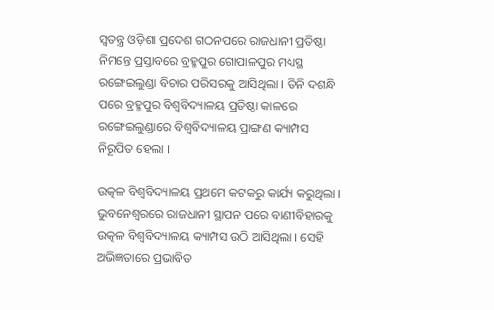ସ୍ୱତନ୍ତ୍ର ଓଡ଼ିଶା ପ୍ରଦେଶ ଗଠନପରେ ରାଜଧାନୀ ପ୍ରତିଷ୍ଠା ନିମନ୍ତେ ପ୍ରସ୍ତାବରେ ବ୍ରହ୍ମପୁର ଗୋପାଳପୁର ମଧ୍ୟସ୍ଥ ରଙ୍ଗେଇଲୁଣ୍ଡା ବିଚାର ପରିସରକୁ ଆସିଥିଲା । ତିନି ଦଶନ୍ଧି ପରେ ବ୍ରହ୍ମପୁର ବିଶ୍ୱବିଦ୍ୟାଳୟ ପ୍ରତିଷ୍ଠା କାଳରେ ରଙ୍ଗେଇଲୁଣ୍ଡାରେ ବିଶ୍ୱବିଦ୍ୟାଳୟ ପ୍ରାଙ୍ଗଣ କ୍ୟାମ୍ପସ ନିରୂପିତ ହେଲା ।

ଉତ୍କଳ ବିଶ୍ୱବିଦ୍ୟାଳୟ ପ୍ରଥମେ କଟକରୁ କାର୍ଯ୍ୟ କରୁଥିଲା । ଭୁବନେଶ୍ୱରରେ ରାଜଧାନୀ ସ୍ଥାପନ ପରେ ବାଣୀବିହାରକୁ ଉତ୍କଳ ବିଶ୍ୱବିଦ୍ୟାଳୟ କ୍ୟାମ୍ପସ ଉଠି ଆସିଥିଲା । ସେହି ଅଭିଜ୍ଞତାରେ ପ୍ରଭାବିତ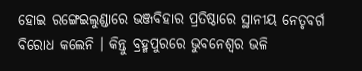ହୋଇ ରଙ୍ଗେଇଲୁଣ୍ଡାରେ ଭଞ୍ଜବିହାର ପ୍ରତିଷ୍ଠାରେ ସ୍ଥାନୀୟ ନେତୃବର୍ଗ ବିରୋଧ କଲେନି । କିନ୍ତୁ ବ୍ରହ୍ମପୁରରେ ଭୁବନେଶ୍ୱର ଭଳି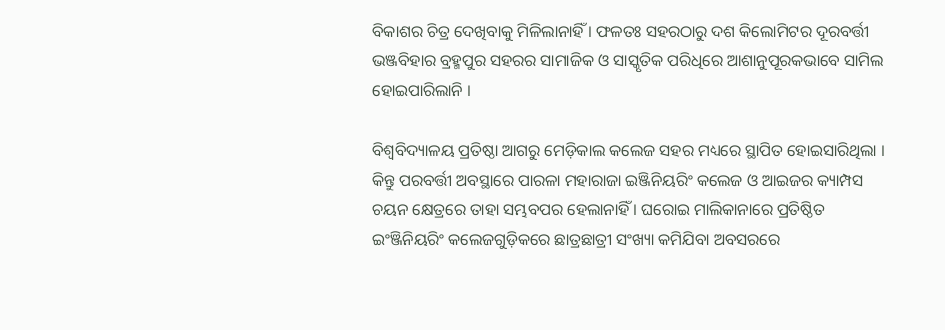ବିକାଶର ଚିତ୍ର ଦେଖିବାକୁ ମିଳିଲାନାହିଁ । ଫଳତଃ ସହରଠାରୁ ଦଶ କିଲୋମିଟର ଦୂରବର୍ତ୍ତୀ ଭଞ୍ଜବିହାର ବ୍ରହ୍ମପୁର ସହରର ସାମାଜିକ ଓ ସାସ୍କୃତିକ ପରିଧିରେ ଆଶାନୁପୂରକଭାବେ ସାମିଲ ହୋଇପାରିଲାନି ।

ବିଶ୍ୱବିଦ୍ୟାଳୟ ପ୍ରତିଷ୍ଠା ଆଗରୁ ମେଡ଼ିକାଲ କଲେଜ ସହର ମଧ୍ୟରେ ସ୍ଥାପିତ ହୋଇସାରିଥିଲା । କିନ୍ତୁ ପରବର୍ତ୍ତୀ ଅବସ୍ଥାରେ ପାରଳା ମହାରାଜା ଇଞ୍ଜିନିୟରିଂ କଲେଜ ଓ ଆଇଜର କ୍ୟାମ୍ପସ ଚୟନ କ୍ଷେତ୍ରରେ ତାହା ସମ୍ଭବପର ହେଲାନାହିଁ । ଘରୋଇ ମାଲିକାନାରେ ପ୍ରତିଷ୍ଠିତ ଇଂଞ୍ଜିନିୟରିଂ କଲେଜଗୁଡ଼ିକରେ ଛାତ୍ରଛାତ୍ରୀ ସଂଖ୍ୟା କମିଯିବା ଅବସରରେ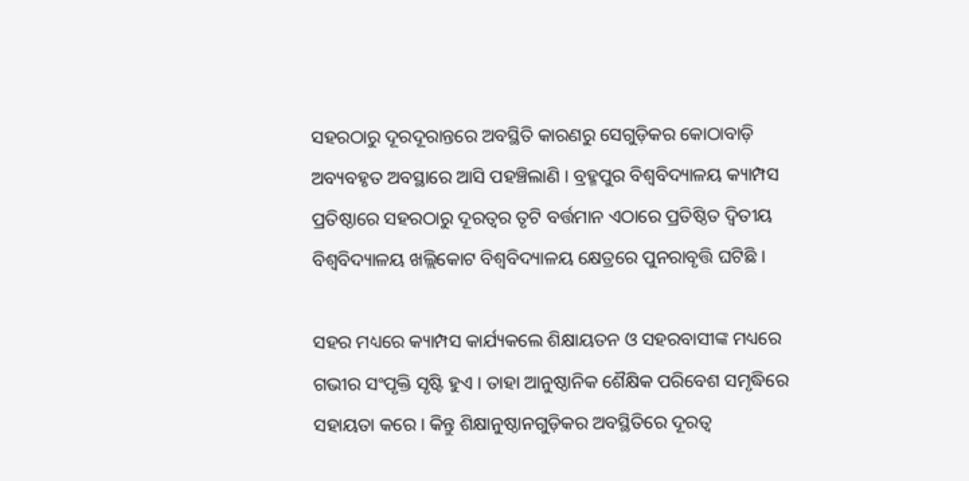ସହରଠାରୁ ଦୂରଦୂରାନ୍ତରେ ଅବସ୍ଥିତି କାରଣରୁ ସେଗୁଡ଼ିକର କୋଠାବାଡ଼ି ଅବ୍ୟବହୃତ ଅବସ୍ଥାରେ ଆସି ପହଞ୍ଚିଲାଣି । ବ୍ରହ୍ମପୁର ବିଶ୍ୱବିଦ୍ୟାଳୟ କ୍ୟାମ୍ପସ ପ୍ରତିଷ୍ଠାରେ ସହରଠାରୁ ଦୂରତ୍ୱର ତୃଟି ବର୍ତ୍ତମାନ ଏଠାରେ ପ୍ରତିଷ୍ଠିତ ଦ୍ୱିତୀୟ ବିଶ୍ୱବିଦ୍ୟାଳୟ ଖଲ୍ଲିକୋଟ ବିଶ୍ୱବିଦ୍ୟାଳୟ କ୍ଷେତ୍ରରେ ପୁନରାବୃତ୍ତି ଘଟିଛି ।

ସହର ମଧ୍ୟରେ କ୍ୟାମ୍ପସ କାର୍ଯ୍ୟକଲେ ଶିକ୍ଷାୟତନ ଓ ସହରବାସୀଙ୍କ ମଧ୍ୟରେ ଗଭୀର ସଂପୃକ୍ତି ସୃଷ୍ଟି ହୁଏ । ତାହା ଆନୁଷ୍ଠାନିକ ଶୈକ୍ଷିକ ପରିବେଶ ସମୃଦ୍ଧିରେ ସହାୟତା କରେ । କିନ୍ତୁ ଶିକ୍ଷାନୁଷ୍ଠାନଗୁଡ଼ିକର ଅବସ୍ଥିତିରେ ଦୂରତ୍ୱ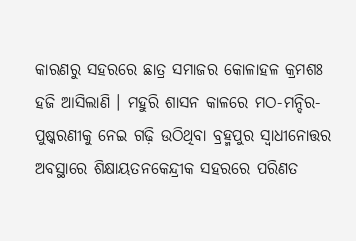କାରଣରୁ ସହରରେ ଛାତ୍ର ସମାଜର କୋଳାହଳ କ୍ରମଶଃ ହଜି ଆସିଲାଣି । ମହୁରି ଶାସନ କାଳରେ ମଠ-ମନ୍ଦିର-ପୁଷ୍କରଣୀକୁ ନେଇ ଗଢ଼ି ଉଠିଥିବା ବ୍ରହ୍ମପୁର ସ୍ୱାଧୀନୋତ୍ତର ଅବସ୍ଥାରେ ଶିକ୍ଷାୟତନକେନ୍ଦ୍ରୀକ ସହରରେ ପରିଣତ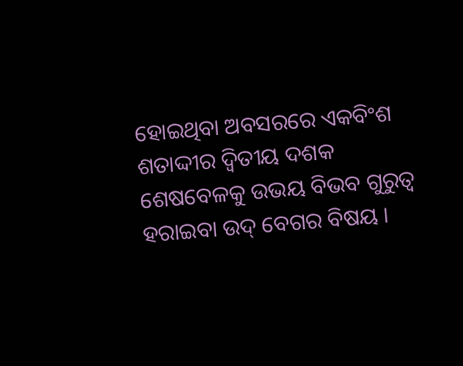ହୋଇଥିବା ଅବସରରେ ଏକବିଂଶ ଶତାଦ୍ଦୀର ଦ୍ୱିତୀୟ ଦଶକ ଶେଷବେଳକୁ ଉଭୟ ବିଭବ ଗୁରୁତ୍ୱ ହରାଇବା ଉଦ୍ ବେଗର ବିଷୟ ।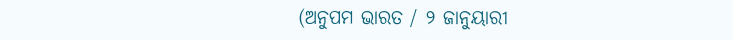(ଅନୁପମ ଭାରତ / ୨ ଜାନୁୟାରୀ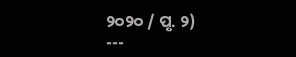୨୦୨୦ / ପୃ. ୨)
---